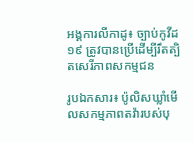អង្គការលីកាដូ៖ ច្បាប់កូវីដ១៩ ត្រូវបានប្រើដើម្បីរឹតត្បិតសេរីភាពសកម្មជន

រូបឯកសារ៖ ប៉ូលិសឃ្លាំមើលសកម្មភាពតវ៉ារបស់បុ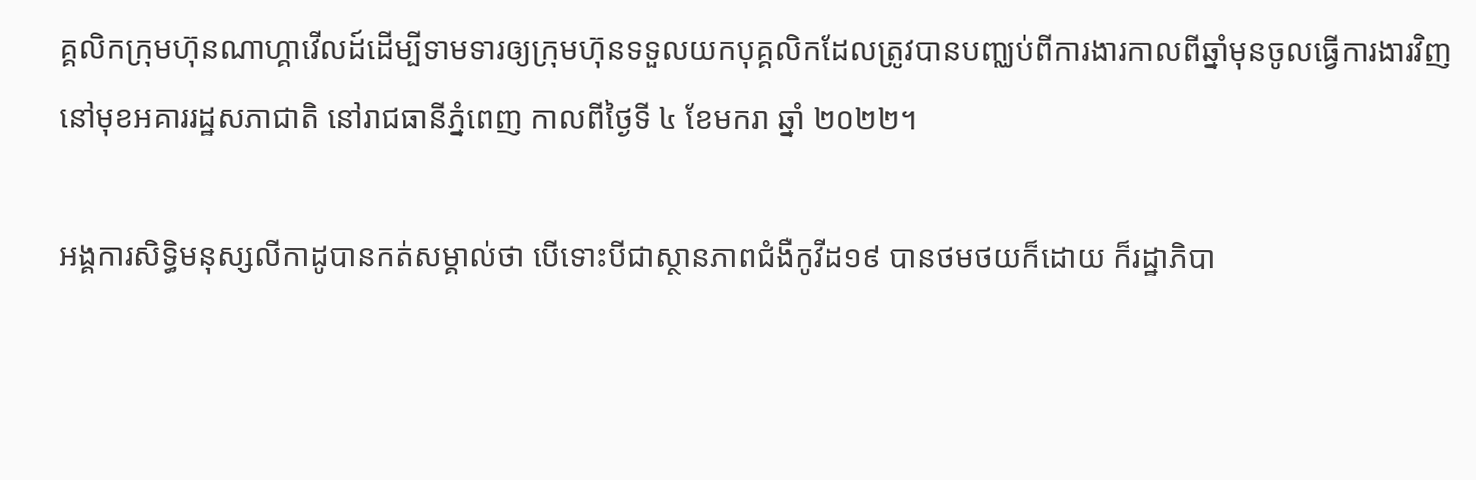គ្គលិកក្រុមហ៊ុនណាហ្គាវើលដ៍ដើម្បីទាមទារឲ្យក្រុមហ៊ុនទទួលយកបុគ្គលិកដែលត្រូវបានបញ្ឈប់ពីការងារកាលពីឆ្នាំមុនចូលធ្វើការងារវិញ នៅមុខអគាររដ្ឋសភាជាតិ នៅរាជធានីភ្នំពេញ កាលពីថ្ងៃទី ៤ ខែមករា ឆ្នាំ ២០២២។

អង្គការសិទ្ធិមនុស្សលីកាដូបានកត់សម្គាល់ថា បើទោះបីជាស្ថានភាពជំងឺកូវីដ១៩ បានថមថយក៏ដោយ ក៏រដ្ឋាភិបា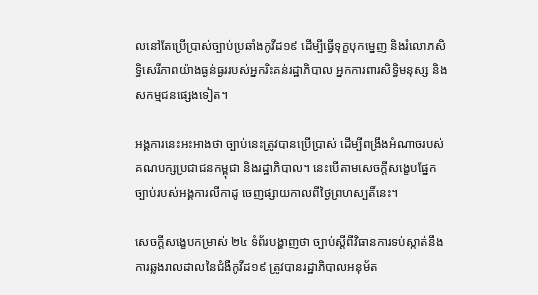លនៅតែប្រើប្រាស់ច្បាប់ប្រឆាំងកូវីដ១៩ ដើម្បីធ្វើទុក្ខបុកម្នេញ និងរំលោភសិទ្ធិសេរីភាពយ៉ាងធ្ងន់ធ្ងររបស់អ្នករិះគន់រដ្ឋាភិបាល អ្នកការពារសិទ្ធិមនុស្ស និងសកម្មជនផ្សេងទៀត។

អង្គការនេះអះអាងថា ច្បាប់នេះត្រូវបានប្រើប្រាស់ ដើម្បីពង្រឹងអំណាចរបស់គណបក្សប្រជាជនកម្ពុជា និងរដ្ឋាភិបាល។ នេះបើតាមសេចក្តីសង្ខេបផ្នែកច្បាប់របស់អង្គការលីកាដូ ចេញផ្សាយកាលពីថ្ងៃព្រហស្បតិ៍នេះ។

សេចក្តីសង្ខេបកម្រាស់ ២៤ ទំព័របង្ហាញថា ច្បាប់ស្តីពីវិធានការទប់ស្កាត់នឹងការឆ្លងរាលដាលនៃជំងឺកូវីដ១៩ ត្រូវបានរដ្ឋាភិបាលអនុម័ត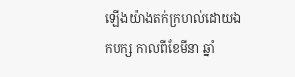ឡើងយ៉ាងតក់ក្រហល់ដោយឯកបក្ស កាលពីខែមីនា ឆ្នាំ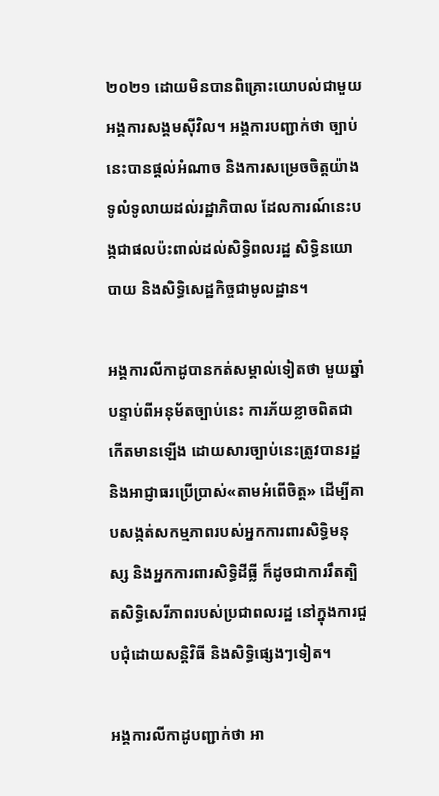២០២១ ដោយមិនបានពិគ្រោះយោបល់ជាមួយអង្គការសង្គមស៊ីវិល។ អង្គការបញ្ជាក់ថា ច្បាប់នេះបានផ្តល់អំណាច និងការសម្រេចចិត្តយ៉ាងទូលំទូលាយដល់រដ្ឋាភិបាល ដែលការណ៍នេះបង្កជាផលប៉ះពាល់ដល់សិទ្ធិពលរដ្ឋ សិទ្ធិនយោបាយ និងសិទ្ធិសេដ្ឋកិច្ចជាមូលដ្ឋាន។

អង្គការលីកាដូបានកត់សម្គាល់ទៀតថា មួយឆ្នាំបន្ទាប់ពីអនុម័តច្បាប់នេះ ការភ័យខ្លាចពិតជាកើតមានឡើង ដោយសារច្បាប់នេះត្រូវបានរដ្ឋ និងអាជ្ញាធរប្រើប្រាស់«តាមអំពើចិត្ត» ដើម្បីគាបសង្កត់សកម្មភាពរបស់អ្នកការពារសិទ្ធិមនុស្ស និងអ្នកការពារសិទ្ធិដីធ្លី ក៏ដូចជាការរឹតត្បិតសិទ្ធិសេរីភាពរបស់ប្រជាពលរដ្ឋ នៅក្នុងការជួបជុំដោយសន្តិវិធី និងសិទ្ធិផ្សេងៗទៀត។

អង្គការលីកាដូបញ្ជាក់ថា អា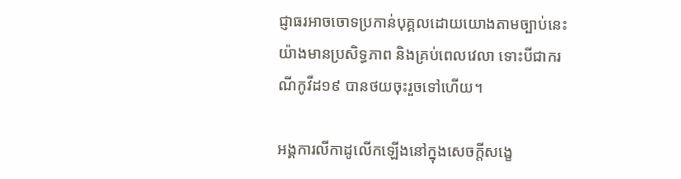ជ្ញាធរអាចចោទប្រកាន់បុគ្គលដោយយោងតាមច្បាប់នេះយ៉ាងមានប្រសិទ្ធភាព និងគ្រប់ពេលវេលា ទោះបីជាករណីកូវីដ១៩ បានថយចុះរួចទៅហើយ។

អង្គការលីកាដូលើកឡើងនៅក្នុងសេចក្តីសង្ខេ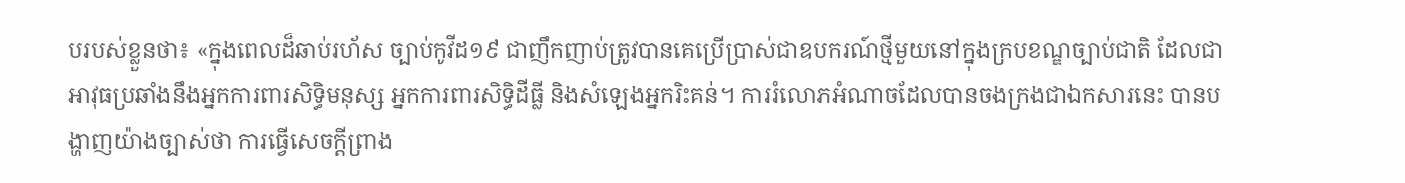បរបស់ខ្លួនថា៖ «ក្នុងពេលដ៏ឆាប់រហ័ស ច្បាប់កូវីដ១៩ ជាញឹកញាប់ត្រូវបានគេប្រើប្រាស់ជាឧបករណ៍ថ្មីមួយនៅក្នុងក្របខណ្ឌច្បាប់ជាតិ ដែលជាអាវុធប្រឆាំងនឹងអ្នកការពារសិទ្ធិមនុស្ស អ្នកការពារសិទ្ធិដីធ្លី និងសំឡេងអ្នករិះគន់។ ការរំលោភអំណាចដែលបានចងក្រងជាឯកសារនេះ បានបង្ហាញយ៉ាងច្បាស់ថា ការធ្វើសេចក្តីព្រាង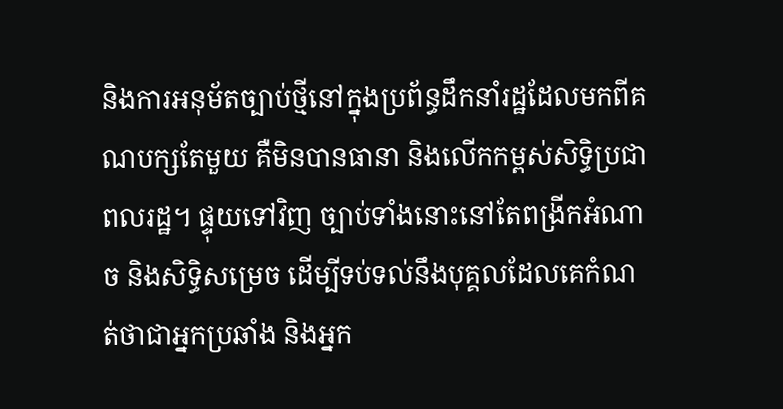និងការអនុម័តច្បាប់ថ្មីនៅក្នុងប្រព័ន្ធដឹកនាំរដ្ឋដែលមកពីគណបក្សតែមួយ គឺមិនបានធានា និងលើកកម្ពស់សិទ្ធិប្រជាពលរដ្ឋ។ ផ្ទុយទៅវិញ ច្បាប់ទាំងនោះនៅតែពង្រីកអំណាច និងសិទ្ធិសម្រេច ដើម្បីទប់ទល់នឹងបុគ្គលដែលគេកំណត់ថាជាអ្នកប្រឆាំង និងអ្នក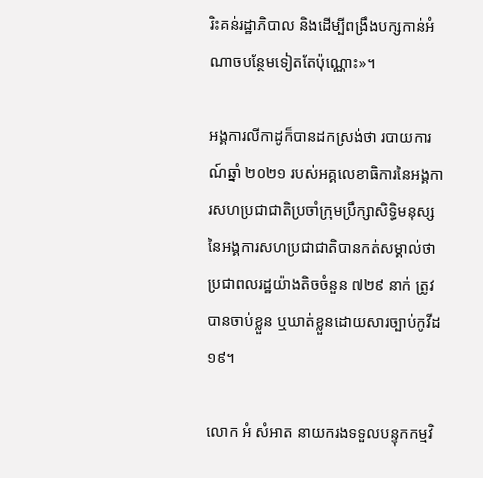រិះគន់រដ្ឋាភិបាល និងដើម្បីពង្រឹងបក្សកាន់អំណាចបន្ថែមទៀតតែប៉ុណ្ណោះ»។

អង្គការលីកាដូក៏បានដកស្រង់ថា របាយការណ៍ឆ្នាំ ២០២១ របស់អគ្គលេខាធិការនៃអង្គការសហប្រជាជាតិប្រចាំក្រុមប្រឹក្សាសិទ្ធិមនុស្សនៃអង្គការសហប្រជាជាតិបានកត់សម្គាល់ថា ប្រជាពលរដ្ឋយ៉ាងតិចចំនួន ៧២៩ នាក់ ត្រូវបានចាប់ខ្លួន ឬឃាត់ខ្លួនដោយសារច្បាប់កូវីដ១៩។

លោក អំ សំអាត នាយករងទទួលបន្ទុកកម្មវិ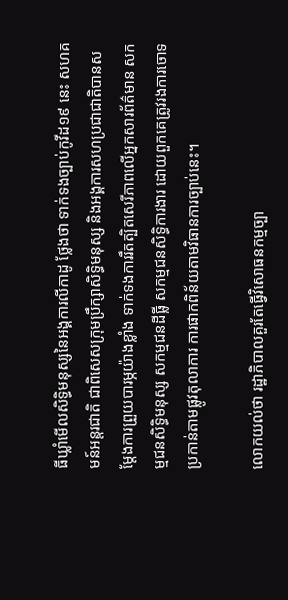ធីឃ្លាំមើលសិទ្ធិមនុស្សនៃអង្គការលីកាដូ ថ្លែងថា ទាក់ទងច្បាប់កូវីដ១៩ នេះ សហគមន៍អន្តរជាតិ ជាពិសេសក្រុមប្រឹក្សាសិទ្ធិមនុស្ស និងអង្គការសហប្រជាជាតិបានសម្តែងការព្រួយបារម្ភយ៉ាងខ្លាំង ទាក់ទងការរឹតត្បិតសេរីភាពលើអ្នកសារព័ត៌មាន សកម្មជនសិទ្ធិមនុស្ស សកម្មជនដីធ្លី សកម្មជនសិទ្ធិការងារ ដោយពួកគេត្រូវរងការចោទប្រកាន់តាមផ្លូវតុលាការ ការផាកពិន័យតាមវិធានការច្បាប់នេះ។

លោកយល់ថា រដ្ឋាភិបាលគួរតែធ្វើវិសោធនកម្មច្បា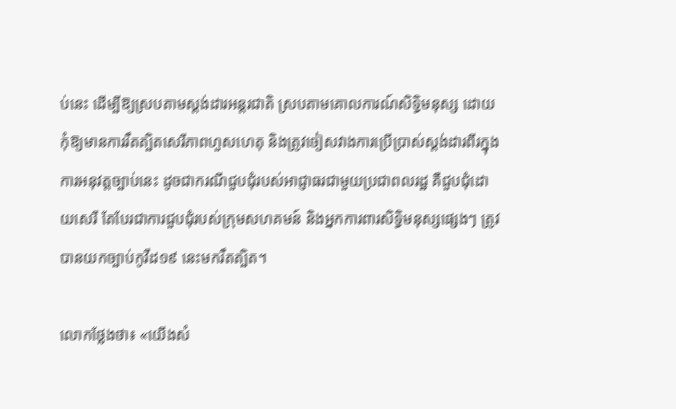ប់នេះ ដើម្បីឱ្យស្របតាមស្តង់ដារអន្តរជាតិ ស្របតាមគោលការណ៍សិទ្ធិមនុស្ស ដោយកុំឱ្យមានការរឹតត្បិតសេរីភាពហួសហេតុ និងត្រូវចៀសវាងការប្រើប្រាស់ស្តង់ដារពីរក្នុងការអនុវត្តច្បាប់នេះ ដូចជាករណីជួបជុំរបស់អាជ្ញាធរជាមួយប្រជាពលរដ្ឋ គឺជួបជុំដោយសេរី តែបែរជាការជួបជុំរបស់ក្រុមសហគមន៍ និងអ្នកការពារសិទ្ធិមនុស្សផ្សេងៗ ត្រូវបានយកច្បាប់កូវីដ១៩ នេះមករឹតត្បិត។

លោកថ្លែងថា៖ «យើងសំ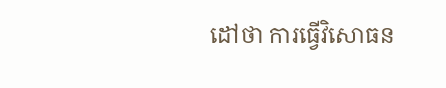ដៅថា ការធ្វើវិសោធន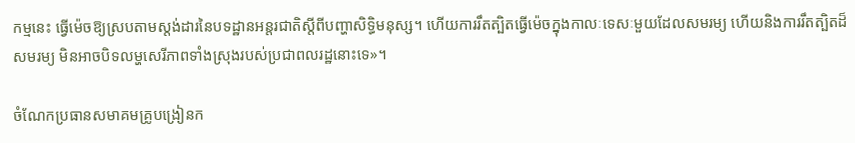កម្មនេះ ធ្វើម៉េចឱ្យស្របតាមស្តង់ដារនៃបទដ្ឋានអន្តរជាតិស្តីពីបញ្ហាសិទ្ធិមនុស្ស។ ហើយការរឹតត្បិតធ្វើម៉េចក្នុងកាលៈទេសៈមួយដែលសមរម្យ ហើយនិងការរឹតត្បិតដ៏សមរម្យ មិនអាចបិទលម្ហសេរីភាពទាំងស្រុងរបស់ប្រជាពលរដ្ឋនោះទេ»។

ចំណែកប្រធានសមាគមគ្រូបង្រៀនក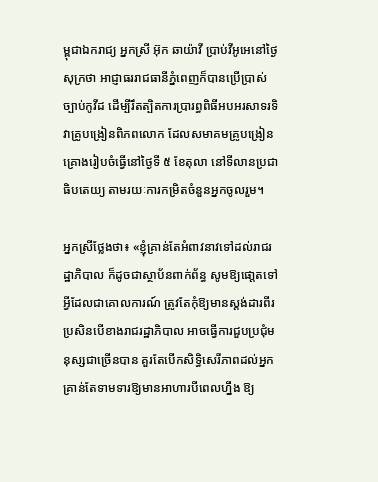ម្ពុជាឯករាជ្យ អ្នកស្រី អ៊ុក ឆាយ៉ាវី ប្រាប់វីអូអេនៅថ្ងៃសុក្រថា អាជ្ញាធររាជធានីភ្នំពេញក៏បានប្រើប្រាស់ច្បាប់កូវីដ ដើម្បីរឹតត្បិតការប្រារព្ធពិធីអបអរសាទរទិវាគ្រូបង្រៀនពិភពលោក ដែលសមាគមគ្រូបង្រៀនគ្រោងរៀបចំធ្វើនៅថ្ងៃទី ៥ ខែតុលា នៅទីលានប្រជាធិបតេយ្យ តាមរយៈការកម្រិតចំនួនអ្នកចូលរួម។

អ្នកស្រីថ្លែងថា៖ «ខ្ញុំគ្រាន់តែអំពាវនាវទៅដល់រាជរដ្ឋាភិបាល ក៏ដូចជាស្ថាប័នពាក់ព័ន្ធ សូមឱ្យផោ្តតទៅអ្វីដែលជាគោលការណ៍ ត្រូវតែកុំឱ្យមានស្តង់ដារពីរ ប្រសិនបើខាងរាជរដ្ឋាភិបាល អាចធ្វើការជួបប្រជុំមនុស្សជាច្រើនបាន គួរតែបើកសិទ្ធិសេរីភាពដល់អ្នកគ្រាន់តែទាមទារឱ្យមានអាហារបីពេលហ្នឹង ឱ្យ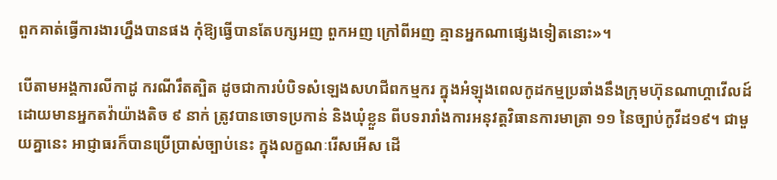ពួកគាត់ធ្វើការងារហ្នឹងបានផង កុំឱ្យធ្វើបានតែបក្សអញ ពួកអញ ក្រៅពីអញ គ្មានអ្នកណាផ្សេងទៀតនោះ»។

បើតាមអង្គការលីកាដូ ករណីរឹតត្បិត ដូចជាការបំបិទសំឡេងសហជីពកម្មករ ក្នុងអំឡុងពេលកូដកម្មប្រឆាំងនឹងក្រុមហ៊ុនណាហ្គាវើលដ៍ ដោយមានអ្នកតវ៉ាយ៉ាងតិច ៩ នាក់ ត្រូវបានចោទប្រកាន់ និងឃុំខ្លួន ពីបទរារាំងការអនុវត្តវិធានការមាត្រា ១១ នៃច្បាប់កូវីដ១៩។ ជាមួយគ្នានេះ អាជ្ញាធរក៏បានប្រើប្រាស់ច្បាប់នេះ ក្នុងលក្ខណៈរើសអើស ដើ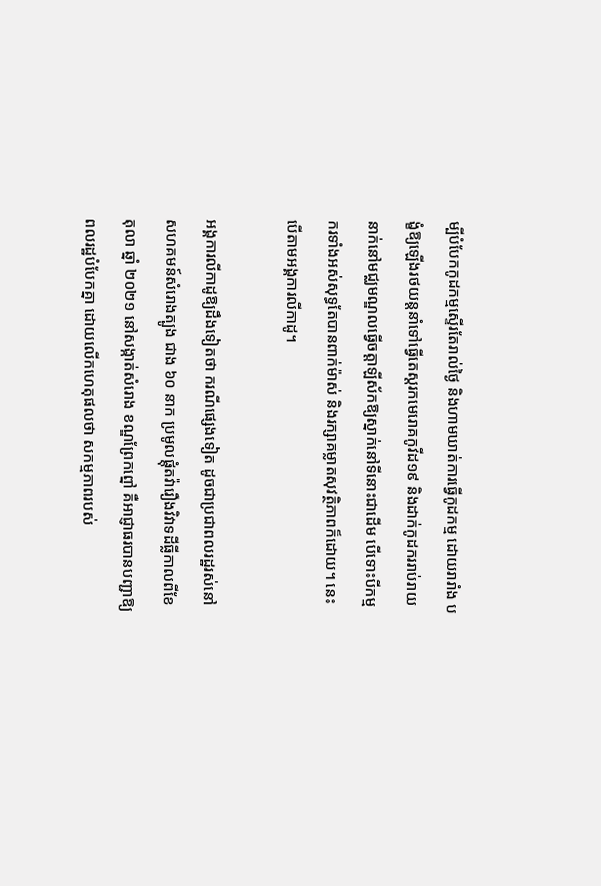ម្បីបំបែកកូដកម្មស្ទើរតែរាល់ថ្ងៃ និងហាមឃាត់ការធ្វើកូដកម្ម ដោយរារាំង បង្ខំឱ្យឡើងរថយន្តនាំទៅធ្វើតេស្តរកមេរោគកូវីដ១៩ និងដាក់កូដកររាប់រាយនាក់នៅមជ្ឈមណ្ឌលធ្វើចត្តាឡីស័កឱ្យស្នាក់នៅទីនោះជាដើម បើទោះបីកម្មករទាំងអស់សុទ្ធតែបានពាក់ម៉ាស់ និងរក្សាគម្លាតសុវត្ថិភាពក៏ដោយ។ នេះបើតាមអង្គការលីកាដូ។

អង្គការលីកាដូឱ្យដឹងទៀតថា ករណីផ្សេងទៀត ដូចជាប្រជាពលរដ្ឋរស់នៅសហគមន៍សំរោងត្បូង ជាង ៦០ នាក ប្រមូលផ្តុំតវ៉ារឿងវិវាទដីធ្លីកាលពីខែតុលា ឆ្នាំ ២០២១ នៅសង្កាត់សំរោង ខណ្ឌព្រែកព្នៅ គឺអាជ្ញាធរបានបញ្ជាឱ្យពលរដ្ឋបំបែកគ្នា ដោយលើកហេតុផលថា សកម្មភាពរបស់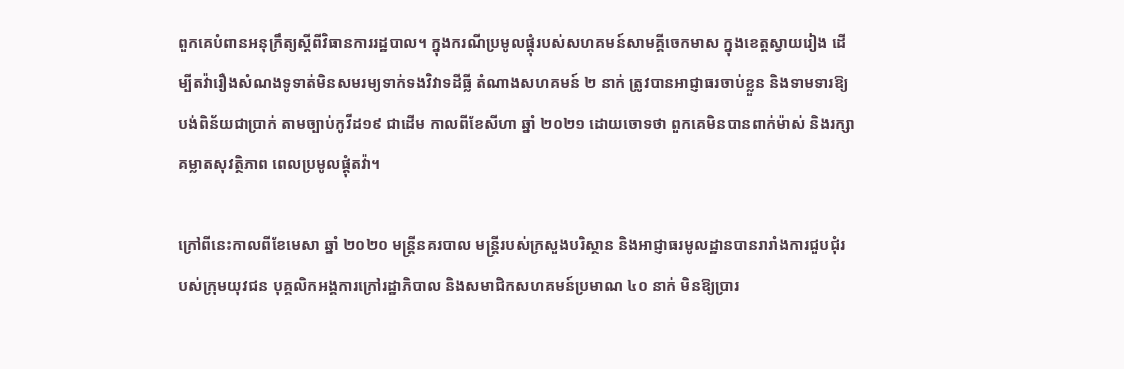ពួកគេបំពានអនុក្រឹត្យស្តីពីវិធានការរដ្ឋបាល។ ក្នុងករណីប្រមូលផ្តុំរបស់សហគមន៍សាមគ្គីចេកមាស ក្នុងខេត្តស្វាយរៀង ដើម្បីតវ៉ារឿងសំណងទូទាត់មិនសមរម្យទាក់ទងវិវាទដីធ្លី តំណាងសហគមន៍ ២ នាក់ ត្រូវបានអាជ្ញាធរចាប់ខ្លួន និងទាមទារឱ្យបង់ពិន័យជាប្រាក់ តាមច្បាប់កូវីដ១៩ ជាដើម កាលពីខែសីហា ឆ្នាំ ២០២១ ដោយចោទថា ពួកគេមិនបានពាក់ម៉ាស់ និងរក្សាគម្លាតសុវត្ថិភាព ពេលប្រមូលផ្តុំតវ៉ា។

ក្រៅពីនេះកាលពីខែមេសា ឆ្នាំ ២០២០ មន្ត្រីនគរបាល មន្ត្រីរបស់ក្រសួងបរិស្ថាន និងអាជ្ញាធរមូលដ្ឋានបានរារាំងការជួបជុំរបស់ក្រុមយុវជន បុគ្គលិកអង្គការក្រៅរដ្ឋាភិបាល និងសមាជិកសហគមន៍ប្រមាណ ៤០ នាក់ មិនឱ្យប្រារ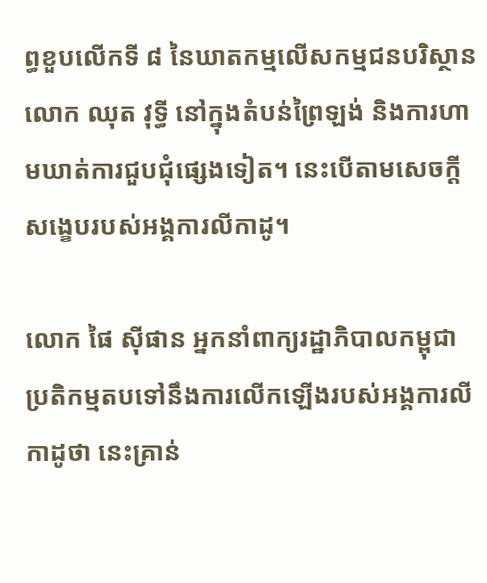ព្ធខួបលើកទី ៨ នៃឃាតកម្មលើសកម្មជនបរិស្ថាន លោក ឈុត វុទ្ធី នៅក្នុងតំបន់ព្រៃឡង់ និងការហាមឃាត់ការជួបជុំផ្សេងទៀត។ នេះបើតាមសេចក្តីសង្ខេបរបស់អង្គការលីកាដូ។

លោក ផៃ ស៊ីផាន អ្នកនាំពាក្យរដ្ឋាភិបាលកម្ពុជា ប្រតិកម្មតបទៅនឹងការលើកឡើងរបស់អង្គការលីកាដូថា នេះគ្រាន់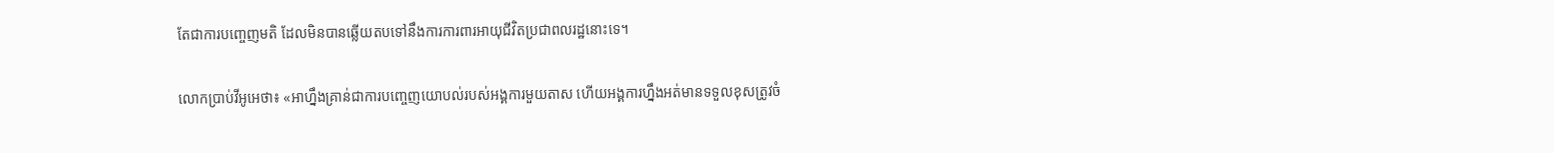តែជាការបញ្ចេញមតិ ដែលមិនបានឆ្លើយតបទៅនឹងការការពារអាយុជីវិតប្រជាពលរដ្ឋនោះទេ។

លោកប្រាប់វីអូអេថា៖ «អាហ្នឹងគ្រាន់ជាការបញ្ចេញយោបល់របស់អង្គការមួយតាស ហើយអង្គការហ្នឹងអត់មានទទួលខុសត្រូវចំ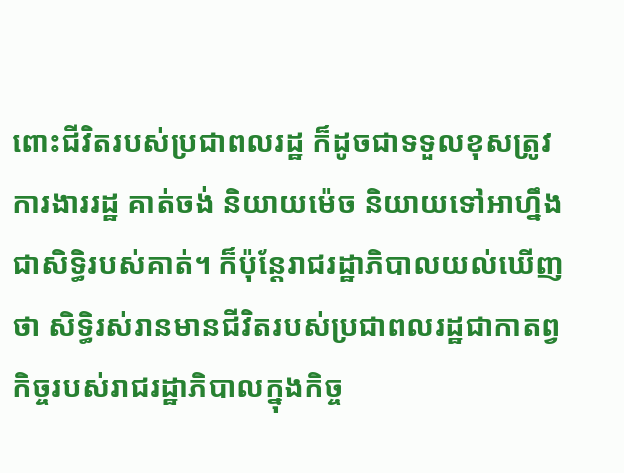ពោះជីវិតរបស់ប្រជាពលរដ្ឋ ក៏ដូចជាទទួលខុសត្រូវការងាររដ្ឋ គាត់ចង់ និយាយម៉េច និយាយទៅអាហ្នឹង ជាសិទ្ធិរបស់គាត់។ ក៏ប៉ុន្តែរាជរដ្ឋាភិបាលយល់ឃើញថា សិទ្ធិរស់រានមានជីវិតរបស់ប្រជាពលរដ្ឋជាកាតព្វកិច្ចរបស់រាជរដ្ឋាភិបាលក្នុងកិច្ច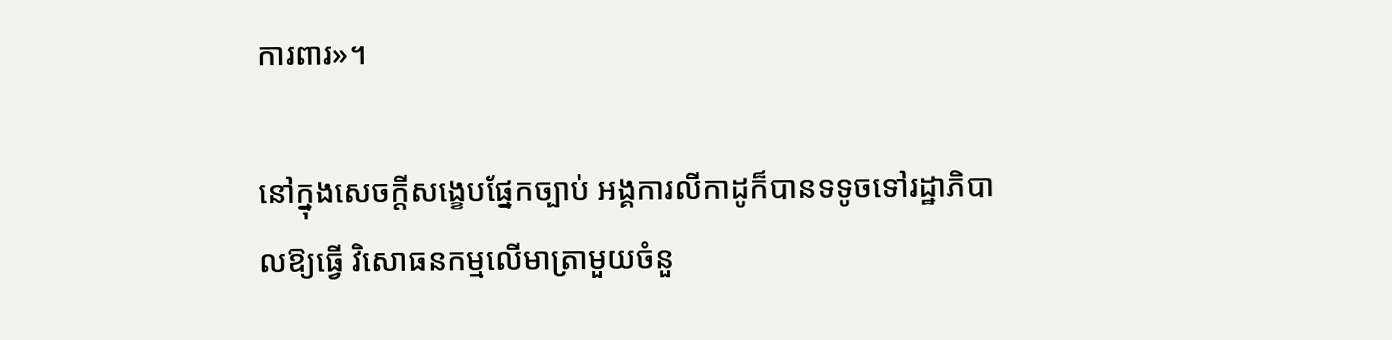ការពារ»។

នៅក្នុងសេចក្តីសង្ខេបផ្នែកច្បាប់ អង្គការលីកាដូក៏បានទទូចទៅរដ្ឋាភិបាលឱ្យធ្វើ វិសោធនកម្មលើមាត្រាមួយចំនួ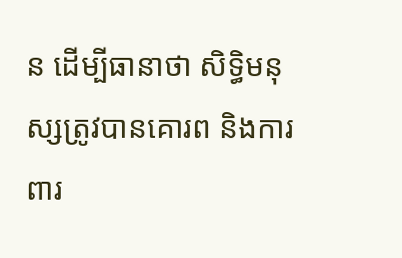ន ដើម្បីធានាថា សិទ្ធិមនុស្សត្រូវបានគោរព និងការពារ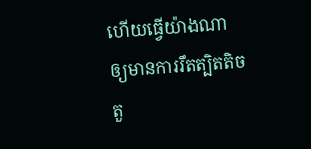ហើយធ្វើយ៉ាងណាឲ្យមានការរឹតត្បិតតិចតួ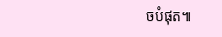ចបំផុត៕